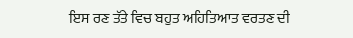ਇਸ ਰਣ ਤੱਤੇ ਵਿਚ ਬਹੁਤ ਅਹਿਤਿਆਤ ਵਰਤਣ ਦੀ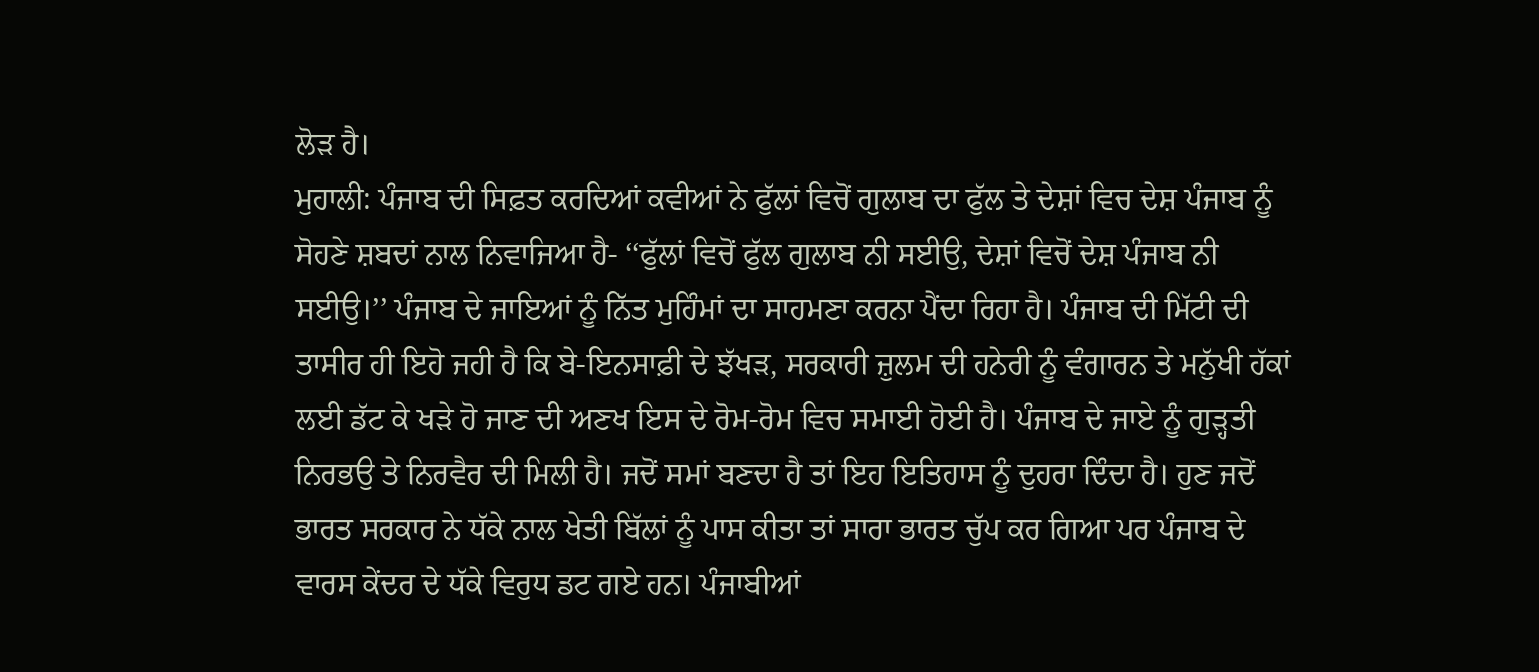ਲੋੜ ਹੈ।
ਮੁਹਾਲੀ: ਪੰਜਾਬ ਦੀ ਸਿਫ਼ਤ ਕਰਦਿਆਂ ਕਵੀਆਂ ਨੇ ਫੁੱਲਾਂ ਵਿਚੋਂ ਗੁਲਾਬ ਦਾ ਫੁੱਲ ਤੇ ਦੇਸ਼ਾਂ ਵਿਚ ਦੇਸ਼ ਪੰਜਾਬ ਨੂੰ ਸੋਹਣੇ ਸ਼ਬਦਾਂ ਨਾਲ ਨਿਵਾਜਿਆ ਹੈ- ‘‘ਫੁੱਲਾਂ ਵਿਚੋਂ ਫੁੱਲ ਗੁਲਾਬ ਨੀ ਸਈਉ, ਦੇਸ਼ਾਂ ਵਿਚੋਂ ਦੇਸ਼ ਪੰਜਾਬ ਨੀ ਸਈਉ।’’ ਪੰਜਾਬ ਦੇ ਜਾਇਆਂ ਨੂੰ ਨਿੱਤ ਮੁਹਿੰਮਾਂ ਦਾ ਸਾਹਮਣਾ ਕਰਨਾ ਪੈਂਦਾ ਰਿਹਾ ਹੈ। ਪੰਜਾਬ ਦੀ ਮਿੱਟੀ ਦੀ ਤਾਸੀਰ ਹੀ ਇਹੋ ਜਹੀ ਹੈ ਕਿ ਬੇ-ਇਨਸਾਫ਼ੀ ਦੇ ਝੱਖੜ, ਸਰਕਾਰੀ ਜ਼ੁਲਮ ਦੀ ਹਨੇਰੀ ਨੂੰ ਵੰਗਾਰਨ ਤੇ ਮਨੁੱਖੀ ਹੱਕਾਂ ਲਈ ਡੱਟ ਕੇ ਖੜੇ ਹੋ ਜਾਣ ਦੀ ਅਣਖ ਇਸ ਦੇ ਰੋਮ-ਰੋਮ ਵਿਚ ਸਮਾਈ ਹੋਈ ਹੈ। ਪੰਜਾਬ ਦੇ ਜਾਏ ਨੂੰ ਗੁੜ੍ਹਤੀ ਨਿਰਭਉ ਤੇ ਨਿਰਵੈਰ ਦੀ ਮਿਲੀ ਹੈ। ਜਦੋਂ ਸਮਾਂ ਬਣਦਾ ਹੈ ਤਾਂ ਇਹ ਇਤਿਹਾਸ ਨੂੰ ਦੁਹਰਾ ਦਿੰਦਾ ਹੈ। ਹੁਣ ਜਦੋਂ ਭਾਰਤ ਸਰਕਾਰ ਨੇ ਧੱਕੇ ਨਾਲ ਖੇਤੀ ਬਿੱਲਾਂ ਨੂੰ ਪਾਸ ਕੀਤਾ ਤਾਂ ਸਾਰਾ ਭਾਰਤ ਚੁੱਪ ਕਰ ਗਿਆ ਪਰ ਪੰਜਾਬ ਦੇ ਵਾਰਸ ਕੇਂਦਰ ਦੇ ਧੱਕੇ ਵਿਰੁਧ ਡਟ ਗਏ ਹਨ। ਪੰਜਾਬੀਆਂ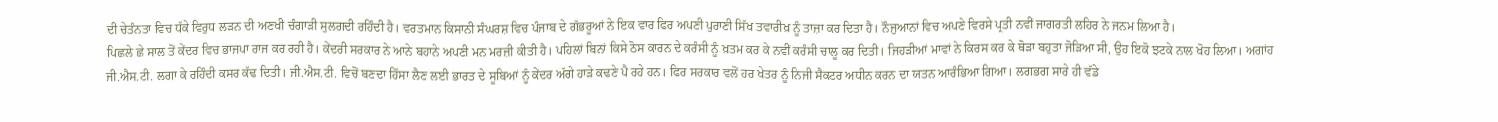ਦੀ ਚੇਤੰਨਤਾ ਵਿਚ ਧੱਕੇ ਵਿਰੁਧ ਲੜਨ ਦੀ ਅਣਖੀ ਚੰਗਾੜੀ ਸੁਲਗਦੀ ਰਹਿੰਦੀ ਹੈ। ਵਰਤਮਾਨ ਕਿਸਾਨੀ ਸੰਘਰਸ਼ ਵਿਚ ਪੰਜਾਬ ਦੇ ਗੱਭਰੂਆਂ ਨੇ ਇਕ ਵਾਰ ਫਿਰ ਅਪਣੀ ਪੁਰਾਣੀ ਸਿੱਖ ਤਵਾਰੀਖ਼ ਨੂੰ ਤਾਜ਼ਾ ਕਰ ਦਿਤਾ ਹੈ। ਨੌਜੁਆਨਾਂ ਵਿਚ ਅਪਣੇ ਵਿਰਸੇ ਪ੍ਰਤੀ ਨਵੀਂ ਜਾਗਰਤੀ ਲਹਿਰ ਨੇ ਜਨਮ ਲਿਆ ਹੈ।
ਪਿਛਲੇ ਛੇ ਸਾਲ ਤੋਂ ਕੇਂਦਰ ਵਿਚ ਭਾਜਪਾ ਰਾਜ ਕਰ ਰਹੀ ਹੈ। ਕੇਂਦਰੀ ਸਰਕਾਰ ਨੇ ਆਨੇ ਬਹਾਨੇ ਅਪਣੀ ਮਨ ਮਰਜ਼ੀ ਕੀਤੀ ਹੈ। ਪਹਿਲਾਂ ਬਿਨਾਂ ਕਿਸੇ ਠੋਸ ਕਾਰਨ ਦੇ ਕਰੰਸੀ ਨੂੰ ਖ਼ਤਮ ਕਰ ਕੇ ਨਵੀਂ ਕਰੰਸੀ ਚਾਲੂ ਕਰ ਦਿਤੀ। ਜਿਹੜੀਆਂ ਮਾਵਾਂ ਨੇ ਕਿਰਸ ਕਰ ਕੇ ਥੋੜਾ ਬਹੁਤਾ ਜੋੜਿਆ ਸੀ, ਉਹ ਇਕੋ ਝਟਕੇ ਨਾਲ ਖੋਹ ਲਿਆ। ਅਗਾਂਹ ਜੀ.ਐਸ.ਟੀ. ਲਗਾ ਕੇ ਰਹਿੰਦੀ ਕਸਰ ਕੱਢ ਦਿਤੀ। ਜੀ.ਐਸ.ਟੀ. ਵਿਚੋਂ ਬਣਦਾ ਹਿੱਸਾ ਲੈਣ ਲਈ ਭਾਰਤ ਦੇ ਸੂਬਿਆਂ ਨੂੰ ਕੇਂਦਰ ਅੱਗੇ ਹਾੜੇ ਕਢਣੇ ਪੈ ਰਹੇ ਹਨ। ਫਿਰ ਸਰਕਾਰ ਵਲੋਂ ਹਰ ਖੇਤਰ ਨੂੰ ਨਿਜੀ ਸੈਕਟਰ ਅਧੀਨ ਕਰਨ ਦਾ ਯਤਨ ਆਰੰਭਿਆ ਗਿਆ। ਲਗਭਗ ਸਾਰੇ ਹੀ ਵੱਡੇ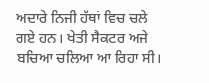ਅਦਾਰੇ ਨਿਜੀ ਹੱਥਾਂ ਵਿਚ ਚਲੇ ਗਏ ਹਨ। ਖੇਤੀ ਸੈਕਟਰ ਅਜੇ ਬਚਿਆ ਚਲਿਆ ਆ ਰਿਹਾ ਸੀ।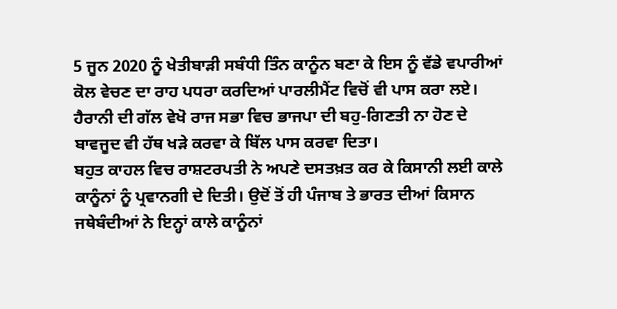5 ਜੂਨ 2020 ਨੂੰ ਖੇਤੀਬਾੜੀ ਸਬੰਧੀ ਤਿੰਨ ਕਾਨੂੰਨ ਬਣਾ ਕੇ ਇਸ ਨੂੰ ਵੱਡੇ ਵਪਾਰੀਆਂ ਕੋਲ ਵੇਚਣ ਦਾ ਰਾਹ ਪਧਰਾ ਕਰਦਿਆਂ ਪਾਰਲੀਮੈਂਟ ਵਿਚੋਂ ਵੀ ਪਾਸ ਕਰਾ ਲਏ। ਹੈਰਾਨੀ ਦੀ ਗੱਲ ਵੇਖੋ ਰਾਜ ਸਭਾ ਵਿਚ ਭਾਜਪਾ ਦੀ ਬਹੁ-ਗਿਣਤੀ ਨਾ ਹੋਣ ਦੇ ਬਾਵਜੂਦ ਵੀ ਹੱਥ ਖੜੇ ਕਰਵਾ ਕੇ ਬਿੱਲ ਪਾਸ ਕਰਵਾ ਦਿਤਾ।
ਬਹੁਤ ਕਾਹਲ ਵਿਚ ਰਾਸ਼ਟਰਪਤੀ ਨੇ ਅਪਣੇ ਦਸਤਖ਼ਤ ਕਰ ਕੇ ਕਿਸਾਨੀ ਲਈ ਕਾਲੇ ਕਾਨੂੰਨਾਂ ਨੂੰ ਪ੍ਰਵਾਨਗੀ ਦੇ ਦਿਤੀ। ਉਦੋਂ ਤੋਂ ਹੀ ਪੰਜਾਬ ਤੇ ਭਾਰਤ ਦੀਆਂ ਕਿਸਾਨ ਜਥੇਬੰਦੀਆਂ ਨੇ ਇਨ੍ਹਾਂ ਕਾਲੇ ਕਾਨੂੰਨਾਂ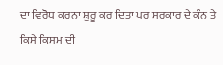ਦਾ ਵਿਰੋਧ ਕਰਨਾ ਸ਼ੁਰੂ ਕਰ ਦਿਤਾ ਪਰ ਸਰਕਾਰ ਦੇ ਕੰਨ ਤੇ ਕਿਸੇ ਕਿਸਮ ਦੀ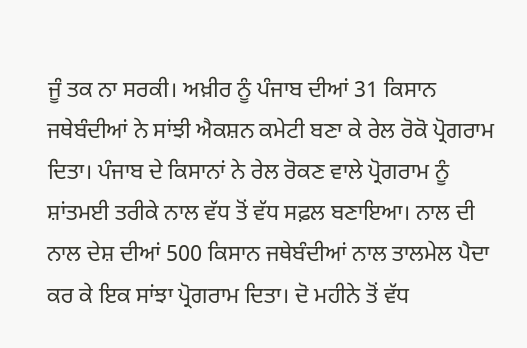ਜੂੰ ਤਕ ਨਾ ਸਰਕੀ। ਅਖ਼ੀਰ ਨੂੰ ਪੰਜਾਬ ਦੀਆਂ 31 ਕਿਸਾਨ ਜਥੇਬੰਦੀਆਂ ਨੇ ਸਾਂਝੀ ਐਕਸ਼ਨ ਕਮੇਟੀ ਬਣਾ ਕੇ ਰੇਲ ਰੋਕੋ ਪ੍ਰੋਗਰਾਮ ਦਿਤਾ। ਪੰਜਾਬ ਦੇ ਕਿਸਾਨਾਂ ਨੇ ਰੇਲ ਰੋਕਣ ਵਾਲੇ ਪ੍ਰੋਗਰਾਮ ਨੂੰ ਸ਼ਾਂਤਮਈ ਤਰੀਕੇ ਨਾਲ ਵੱਧ ਤੋਂ ਵੱਧ ਸਫ਼ਲ ਬਣਾਇਆ। ਨਾਲ ਦੀ ਨਾਲ ਦੇਸ਼ ਦੀਆਂ 500 ਕਿਸਾਨ ਜਥੇਬੰਦੀਆਂ ਨਾਲ ਤਾਲਮੇਲ ਪੈਦਾ ਕਰ ਕੇ ਇਕ ਸਾਂਝਾ ਪ੍ਰੋਗਰਾਮ ਦਿਤਾ। ਦੋ ਮਹੀਨੇ ਤੋਂ ਵੱਧ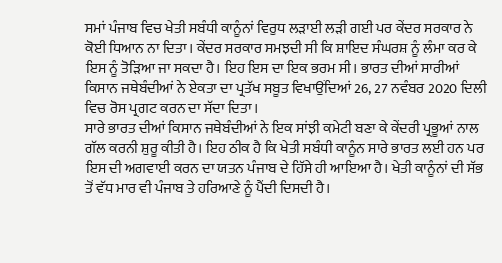ਸਮਾਂ ਪੰਜਾਬ ਵਿਚ ਖੇਤੀ ਸਬੰਧੀ ਕਾਨੂੰਨਾਂ ਵਿਰੁਧ ਲੜਾਈ ਲੜੀ ਗਈ ਪਰ ਕੇਂਦਰ ਸਰਕਾਰ ਨੇ ਕੋਈ ਧਿਆਨ ਨਾ ਦਿਤਾ। ਕੇਂਦਰ ਸਰਕਾਰ ਸਮਝਦੀ ਸੀ ਕਿ ਸ਼ਾਇਦ ਸੰਘਰਸ਼ ਨੂੰ ਲੰਮਾ ਕਰ ਕੇ ਇਸ ਨੂੰ ਤੋੜਿਆ ਜਾ ਸਕਦਾ ਹੈ। ਇਹ ਇਸ ਦਾ ਇਕ ਭਰਮ ਸੀ। ਭਾਰਤ ਦੀਆਂ ਸਾਰੀਆਂ ਕਿਸਾਨ ਜਥੇਬੰਦੀਆਂ ਨੇ ਏਕਤਾ ਦਾ ਪ੍ਰਤੱਖ ਸਬੂਤ ਵਿਖਾਉਂਦਿਆਂ 26, 27 ਨਵੰਬਰ 2020 ਦਿਲੀ ਵਿਚ ਰੋਸ ਪ੍ਰਗਟ ਕਰਨ ਦਾ ਸੱਦਾ ਦਿਤਾ।
ਸਾਰੇ ਭਾਰਤ ਦੀਆਂ ਕਿਸਾਨ ਜਥੇਬੰਦੀਆਂ ਨੇ ਇਕ ਸਾਂਝੀ ਕਮੇਟੀ ਬਣਾ ਕੇ ਕੇਂਦਰੀ ਪ੍ਰਭੂਆਂ ਨਾਲ ਗੱਲ ਕਰਨੀ ਸ਼ੁਰੂ ਕੀਤੀ ਹੈ। ਇਹ ਠੀਕ ਹੈ ਕਿ ਖੇਤੀ ਸਬੰਧੀ ਕਾਨੂੰਨ ਸਾਰੇ ਭਾਰਤ ਲਈ ਹਨ ਪਰ ਇਸ ਦੀ ਅਗਵਾਈ ਕਰਨ ਦਾ ਯਤਨ ਪੰਜਾਬ ਦੇ ਹਿੱਸੇ ਹੀ ਆਇਆ ਹੈ। ਖੇਤੀ ਕਾਨੂੰਨਾਂ ਦੀ ਸੱਭ ਤੋਂ ਵੱਧ ਮਾਰ ਵੀ ਪੰਜਾਬ ਤੇ ਹਰਿਆਣੇ ਨੂੰ ਪੈਂਦੀ ਦਿਸਦੀ ਹੈ।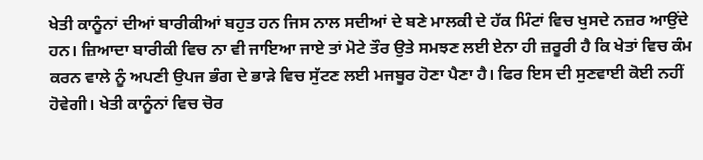ਖੇਤੀ ਕਾਨੂੰਨਾਂ ਦੀਆਂ ਬਾਰੀਕੀਆਂ ਬਹੁਤ ਹਨ ਜਿਸ ਨਾਲ ਸਦੀਆਂ ਦੇ ਬਣੇ ਮਾਲਕੀ ਦੇ ਹੱਕ ਮਿੰਟਾਂ ਵਿਚ ਖੁਸਦੇ ਨਜ਼ਰ ਆਉਂਦੇ ਹਨ। ਜ਼ਿਆਦਾ ਬਾਰੀਕੀ ਵਿਚ ਨਾ ਵੀ ਜਾਇਆ ਜਾਏ ਤਾਂ ਮੋਟੇ ਤੌਰ ਉਤੇ ਸਮਝਣ ਲਈ ਏਨਾ ਹੀ ਜ਼ਰੂਰੀ ਹੈ ਕਿ ਖੇਤਾਂ ਵਿਚ ਕੰਮ ਕਰਨ ਵਾਲੇ ਨੂੰ ਅਪਣੀ ਉਪਜ ਭੰਗ ਦੇ ਭਾੜੇ ਵਿਚ ਸੁੱਟਣ ਲਈ ਮਜਬੂਰ ਹੋਣਾ ਪੈਣਾ ਹੈ। ਫਿਰ ਇਸ ਦੀ ਸੁਣਵਾਈ ਕੋਈ ਨਹੀਂ ਹੋਵੇਗੀ। ਖੇਤੀ ਕਾਨੂੰਨਾਂ ਵਿਚ ਚੋਰ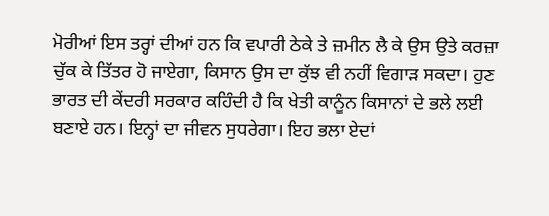ਮੋਰੀਆਂ ਇਸ ਤਰ੍ਹਾਂ ਦੀਆਂ ਹਨ ਕਿ ਵਪਾਰੀ ਠੇਕੇ ਤੇ ਜ਼ਮੀਨ ਲੈ ਕੇ ਉਸ ਉਤੇ ਕਰਜ਼ਾ ਚੁੱਕ ਕੇ ਤਿੱਤਰ ਹੋ ਜਾਏਗਾ, ਕਿਸਾਨ ਉਸ ਦਾ ਕੁੱਝ ਵੀ ਨਹੀਂ ਵਿਗਾੜ ਸਕਦਾ। ਹੁਣ ਭਾਰਤ ਦੀ ਕੇਂਦਰੀ ਸਰਕਾਰ ਕਹਿੰਦੀ ਹੈ ਕਿ ਖੇਤੀ ਕਾਨੂੰਨ ਕਿਸਾਨਾਂ ਦੇ ਭਲੇ ਲਈ ਬਣਾਏ ਹਨ। ਇਨ੍ਹਾਂ ਦਾ ਜੀਵਨ ਸੁਧਰੇਗਾ। ਇਹ ਭਲਾ ਏਦਾਂ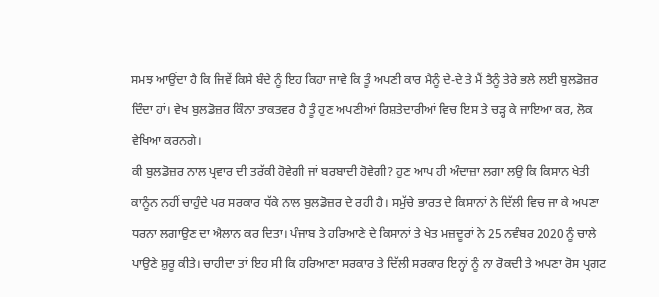ਸਮਝ ਆਉਂਦਾ ਹੈ ਕਿ ਜਿਵੇਂ ਕਿਸੇ ਬੰਦੇ ਨੂੰ ਇਹ ਕਿਹਾ ਜਾਵੇ ਕਿ ਤੂੰ ਅਪਣੀ ਕਾਰ ਮੈਨੂੰ ਦੇ-ਦੇ ਤੇ ਮੈਂ ਤੈਨੂੰ ਤੇਰੇ ਭਲੇ ਲਈ ਬੁਲਡੋਜ਼ਰ ਦਿੰਦਾ ਹਾਂ। ਵੇਖ ਬੁਲਡੋਜ਼ਰ ਕਿੰਨਾ ਤਾਕਤਵਰ ਹੈ ਤੂੰ ਹੁਣ ਅਪਣੀਆਂ ਰਿਸ਼ਤੇਦਾਰੀਆਂ ਵਿਚ ਇਸ ਤੇ ਚੜ੍ਹ ਕੇ ਜਾਇਆ ਕਰ, ਲੋਕ ਵੇਖਿਆ ਕਰਨਗੇ।
ਕੀ ਬੁਲਡੋਜ਼ਰ ਨਾਲ ਪ੍ਰਵਾਰ ਦੀ ਤਰੱਕੀ ਹੋਵੇਗੀ ਜਾਂ ਬਰਬਾਦੀ ਹੋਵੇਗੀ? ਹੁਣ ਆਪ ਹੀ ਅੰਦਾਜ਼ਾ ਲਗਾ ਲਉ ਕਿ ਕਿਸਾਨ ਖੇਤੀ ਕਾਨੂੰਨ ਨਹੀਂ ਚਾਹੁੰਦੇ ਪਰ ਸਰਕਾਰ ਧੱਕੇ ਨਾਲ ਬੁਲਡੋਜ਼ਰ ਦੇ ਰਹੀ ਹੈ। ਸਮੁੱਚੇ ਭਾਰਤ ਦੇ ਕਿਸਾਨਾਂ ਨੇ ਦਿੱਲੀ ਵਿਚ ਜਾ ਕੇ ਅਪਣਾ ਧਰਨਾ ਲਗਾਉਣ ਦਾ ਐਲਾਨ ਕਰ ਦਿਤਾ। ਪੰਜਾਬ ਤੇ ਹਰਿਆਣੇ ਦੇ ਕਿਸਾਨਾਂ ਤੇ ਖੇਤ ਮਜ਼ਦੂਰਾਂ ਨੇ 25 ਨਵੰਬਰ 2020 ਨੂੰ ਚਾਲੇ ਪਾਉਣੇ ਸ਼ੁਰੂ ਕੀਤੇ। ਚਾਹੀਦਾ ਤਾਂ ਇਹ ਸੀ ਕਿ ਹਰਿਆਣਾ ਸਰਕਾਰ ਤੇ ਦਿੱਲੀ ਸਰਕਾਰ ਇਨ੍ਹਾਂ ਨੂੰ ਨਾ ਰੋਕਦੀ ਤੇ ਅਪਣਾ ਰੋਸ ਪ੍ਰਗਟ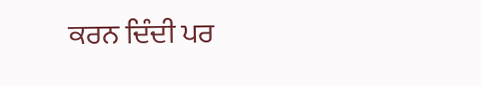ਕਰਨ ਦਿੰਦੀ ਪਰ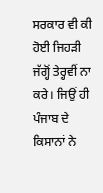ਸਰਕਾਰ ਵੀ ਕੀ ਹੋਈ ਜਿਹੜੀ ਜੱਗ੍ਹੋਂ ਤੇਰ੍ਹਵੀਂ ਨਾ ਕਰੇ। ਜਿਉਂ ਹੀ ਪੰਜਾਬ ਦੇ ਕਿਸਾਨਾਂ ਨੇ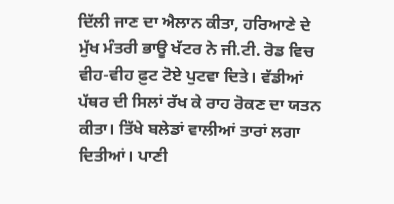ਦਿੱਲੀ ਜਾਣ ਦਾ ਐਲਾਨ ਕੀਤਾ, ਹਰਿਆਣੇ ਦੇ ਮੁੱਖ ਮੰਤਰੀ ਭਾਊ ਖੱਟਰ ਨੇ ਜੀ.ਟੀ. ਰੋਡ ਵਿਚ ਵੀਹ-ਵੀਹ ਫ਼ੁਟ ਟੋਏ ਪੁਟਵਾ ਦਿਤੇ। ਵੱਡੀਆਂ ਪੱਥਰ ਦੀ ਸਿਲਾਂ ਰੱਖ ਕੇ ਰਾਹ ਰੋਕਣ ਦਾ ਯਤਨ ਕੀਤਾ। ਤਿੱਖੇ ਬਲੇਡਾਂ ਵਾਲੀਆਂ ਤਾਰਾਂ ਲਗਾ ਦਿਤੀਆਂ। ਪਾਣੀ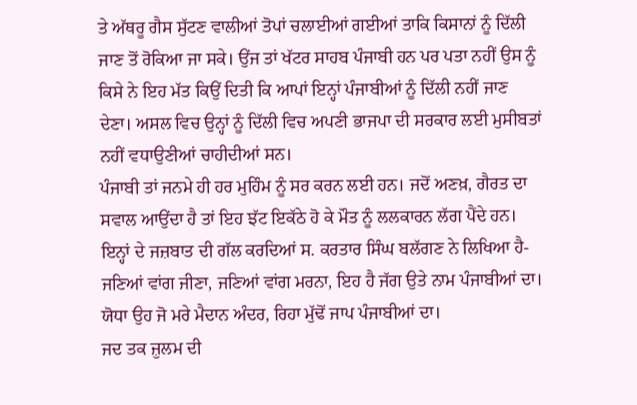ਤੇ ਅੱਥਰੂ ਗੈਸ ਸੁੱਟਣ ਵਾਲੀਆਂ ਤੋਪਾਂ ਚਲਾਈਆਂ ਗਈਆਂ ਤਾਕਿ ਕਿਸਾਨਾਂ ਨੂੰ ਦਿੱਲੀ ਜਾਣ ਤੋਂ ਰੋਕਿਆ ਜਾ ਸਕੇ। ਉਂਜ ਤਾਂ ਖੱਟਰ ਸਾਹਬ ਪੰਜਾਬੀ ਹਨ ਪਰ ਪਤਾ ਨਹੀਂ ਉਸ ਨੂੰ ਕਿਸੇ ਨੇ ਇਹ ਮੱਤ ਕਿਉਂ ਦਿਤੀ ਕਿ ਆਪਾਂ ਇਨ੍ਹਾਂ ਪੰਜਾਬੀਆਂ ਨੂੰ ਦਿੱਲੀ ਨਹੀਂ ਜਾਣ ਦੇਣਾ। ਅਸਲ ਵਿਚ ਉਨ੍ਹਾਂ ਨੂੰ ਦਿੱਲੀ ਵਿਚ ਅਪਣੀ ਭਾਜਪਾ ਦੀ ਸਰਕਾਰ ਲਈ ਮੁਸੀਬਤਾਂ ਨਹੀਂ ਵਧਾਉਣੀਆਂ ਚਾਹੀਦੀਆਂ ਸਨ।
ਪੰਜਾਬੀ ਤਾਂ ਜਨਮੇ ਹੀ ਹਰ ਮੁਹਿੰਮ ਨੂੰ ਸਰ ਕਰਨ ਲਈ ਹਨ। ਜਦੋਂ ਅਣਖ਼, ਗੈਰਤ ਦਾ ਸਵਾਲ ਆਉਂਦਾ ਹੈ ਤਾਂ ਇਹ ਝੱਟ ਇਕੱਠੇ ਹੋ ਕੇ ਮੌਤ ਨੂੰ ਲਲਕਾਰਨ ਲੱਗ ਪੈਂਦੇ ਹਨ। ਇਨ੍ਹਾਂ ਦੇ ਜਜ਼ਬਾਤ ਦੀ ਗੱਲ ਕਰਦਿਆਂ ਸ. ਕਰਤਾਰ ਸਿੰਘ ਬਲੱਗਣ ਨੇ ਲਿਖਿਆ ਹੈ-
ਜਣਿਆਂ ਵਾਂਗ ਜੀਣਾ, ਜਣਿਆਂ ਵਾਂਗ ਮਰਨਾ, ਇਹ ਹੈ ਜੱਗ ਉਤੇ ਨਾਮ ਪੰਜਾਬੀਆਂ ਦਾ।
ਯੋਧਾ ਉਹ ਜੋ ਮਰੇ ਮੈਦਾਨ ਅੰਦਰ, ਰਿਹਾ ਮੁੱਢੋਂ ਜਾਪ ਪੰਜਾਬੀਆਂ ਦਾ।
ਜਦ ਤਕ ਜ਼ੁਲਮ ਦੀ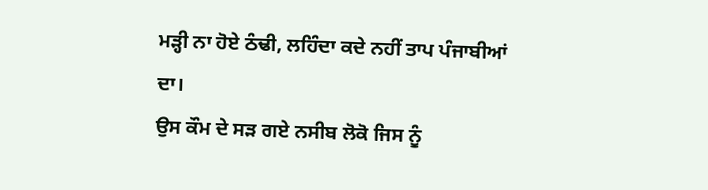ਮੜ੍ਹੀ ਨਾ ਹੋਏ ਠੰਢੀ, ਲਹਿੰਦਾ ਕਦੇ ਨਹੀਂ ਤਾਪ ਪੰਜਾਬੀਆਂ ਦਾ।
ਉਸ ਕੌਮ ਦੇ ਸੜ ਗਏ ਨਸੀਬ ਲੋਕੋ ਜਿਸ ਨੂੰ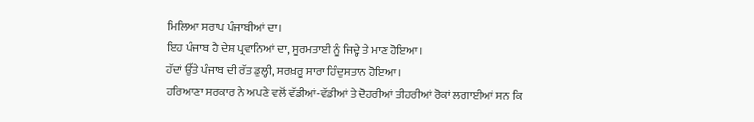ਮਿਲਿਆ ਸਰਾਪ ਪੰਜਾਬੀਆਂ ਦਾ।
ਇਹ ਪੰਜਾਬ ਹੈ ਦੇਸ਼ ਪ੍ਰਵਾਨਿਆਂ ਦਾ, ਸੂਰਮਤਾਈ ਨੂੰ ਜਿਦ੍ਹੇ ਤੇ ਮਾਣ ਹੋਇਆ।
ਹੱਦਾਂ ਉੱਤੇ ਪੰਜਾਬ ਦੀ ਰੱਤ ਡੁਲ੍ਹੀ, ਸਰਖ਼ਰੂ ਸਾਰਾ ਹਿੰਦੁਸਤਾਨ ਹੋਇਆ।
ਹਰਿਆਣਾ ਸਰਕਾਰ ਨੇ ਅਪਣੇ ਵਲੋਂ ਵੱਡੀਆਂ-ਵੱਡੀਆਂ ਤੇ ਦੋਹਰੀਆਂ ਤੀਹਰੀਆਂ ਰੋਕਾਂ ਲਗਾਈਆਂ ਸਨ ਕਿ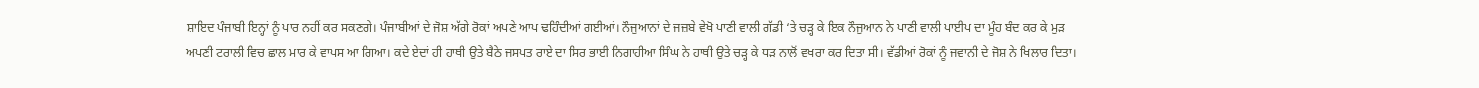ਸ਼ਾਇਦ ਪੰਜਾਬੀ ਇਨ੍ਹਾਂ ਨੂੰ ਪਾਰ ਨਹੀਂ ਕਰ ਸਕਣਗੇ। ਪੰਜਾਬੀਆਂ ਦੇ ਜੋਸ਼ ਅੱਗੇ ਰੋਕਾਂ ਅਪਣੇ ਆਪ ਢਹਿੰਦੀਆਂ ਗਈਆਂ। ਨੌਜੁਆਨਾਂ ਦੇ ਜਜ਼ਬੇ ਵੇਖੋ ਪਾਣੀ ਵਾਲੀ ਗੱਡੀ ‘ਤੇ ਚੜ੍ਹ ਕੇ ਇਕ ਨੌਜੁਆਨ ਨੇ ਪਾਣੀ ਵਾਲੀ ਪਾਈਪ ਦਾ ਮੂੰਹ ਬੰਦ ਕਰ ਕੇ ਮੁੜ ਅਪਣੀ ਟਰਾਲੀ ਵਿਚ ਛਾਲ ਮਾਰ ਕੇ ਵਾਪਸ ਆ ਗਿਆ। ਕਦੇ ਏਦਾਂ ਹੀ ਹਾਥੀ ਉਤੇ ਬੈਠੇ ਜਸਪਤ ਰਾਏ ਦਾ ਸਿਰ ਭਾਈ ਨਿਗਾਹੀਆ ਸਿੰਘ ਨੇ ਹਾਥੀ ਉਤੇ ਚੜ੍ਹ ਕੇ ਧੜ ਨਾਲੋਂ ਵਖਰਾ ਕਰ ਦਿਤਾ ਸੀ। ਵੱਡੀਆਂ ਰੋਕਾਂ ਨੂੰ ਜਵਾਨੀ ਦੇ ਜੋਸ਼ ਨੇ ਖਿਲਾਰ ਦਿਤਾ।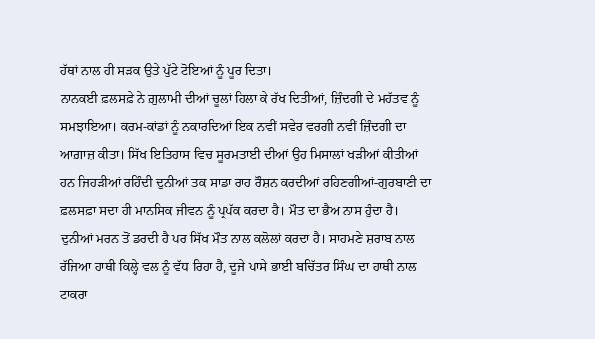ਹੱਥਾਂ ਨਾਲ ਹੀ ਸੜਕ ਉਤੇ ਪੁੱਟੇ ਟੋਇਆਂ ਨੂੰ ਪੂਰ ਦਿਤਾ।
ਨਾਨਕਈ ਫ਼ਲਸਫ਼ੇ ਨੇ ਗ਼ੁਲਾਮੀ ਦੀਆਂ ਚੂਲਾਂ ਹਿਲਾ ਕੇ ਰੱਖ ਦਿਤੀਆਂ, ਜ਼ਿੰਦਗੀ ਦੇ ਮਹੱਤਵ ਨੂੰ ਸਮਝਾਇਆ। ਕਰਮ-ਕਾਂਡਾਂ ਨੂੰ ਨਕਾਰਦਿਆਂ ਇਕ ਨਵੀਂ ਸਵੇਰ ਵਰਗੀ ਨਵੀਂ ਜ਼ਿੰਦਗੀ ਦਾ ਆਗ਼ਾਜ਼ ਕੀਤਾ। ਸਿੱਖ ਇਤਿਹਾਸ ਵਿਚ ਸੂਰਮਤਾਈ ਦੀਆਂ ਉਹ ਮਿਸਾਲਾਂ ਖੜੀਆਂ ਕੀਤੀਆਂ ਹਨ ਜਿਹੜੀਆਂ ਰਹਿੰਦੀ ਦੁਨੀਆਂ ਤਕ ਸਾਡਾ ਰਾਹ ਰੌਸ਼ਨ ਕਰਦੀਆਂ ਰਹਿਣਗੀਆਂ-ਗੁਰਬਾਣੀ ਦਾ ਫ਼ਲਸਫ਼ਾ ਸਦਾ ਹੀ ਮਾਨਸਿਕ ਜੀਵਨ ਨੂੰ ਪ੍ਰਪੱਕ ਕਰਦਾ ਹੈ। ਮੌਤ ਦਾ ਭੈਅ ਨਾਸ ਹੁੰਦਾ ਹੈ। ਦੁਨੀਆਂ ਮਰਨ ਤੋਂ ਡਰਦੀ ਹੈ ਪਰ ਸਿੱਖ ਮੌਤ ਨਾਲ ਕਲੋਲਾਂ ਕਰਦਾ ਹੈ। ਸਾਹਮਣੇ ਸ਼ਰਾਬ ਨਾਲ ਰੱਜਿਆ ਹਾਥੀ ਕਿਲ੍ਹੇ ਵਲ ਨੂੰ ਵੱਧ ਰਿਹਾ ਹੈ, ਦੂਜੇ ਪਾਸੇ ਭਾਈ ਬਚਿੱਤਰ ਸਿੰਘ ਦਾ ਹਾਥੀ ਨਾਲ ਟਾਕਰਾ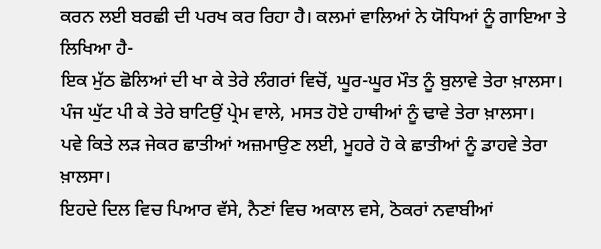ਕਰਨ ਲਈ ਬਰਛੀ ਦੀ ਪਰਖ ਕਰ ਰਿਹਾ ਹੈ। ਕਲਮਾਂ ਵਾਲਿਆਂ ਨੇ ਯੋਧਿਆਂ ਨੂੰ ਗਾਇਆ ਤੇ ਲਿਖਿਆ ਹੈ-
ਇਕ ਮੁੱਠ ਛੋਲਿਆਂ ਦੀ ਖਾ ਕੇ ਤੇਰੇ ਲੰਗਰਾਂ ਵਿਚੋਂ, ਘੂਰ-ਘੂਰ ਮੌਤ ਨੂੰ ਬੁਲਾਵੇ ਤੇਰਾ ਖ਼ਾਲਸਾ।
ਪੰਜ ਘੁੱਟ ਪੀ ਕੇ ਤੇਰੇ ਬਾਟਿਉਂ ਪ੍ਰੇਮ ਵਾਲੇ, ਮਸਤ ਹੋਏ ਹਾਥੀਆਂ ਨੂੰ ਢਾਵੇ ਤੇਰਾ ਖ਼ਾਲਸਾ।
ਪਵੇ ਕਿਤੇ ਲੜ ਜੇਕਰ ਛਾਤੀਆਂ ਅਜ਼ਮਾਉਣ ਲਈ, ਮੂਹਰੇ ਹੋ ਕੇ ਛਾਤੀਆਂ ਨੂੰ ਡਾਹਵੇ ਤੇਰਾ ਖ਼ਾਲਸਾ।
ਇਹਦੇ ਦਿਲ ਵਿਚ ਪਿਆਰ ਵੱਸੇ, ਨੈਣਾਂ ਵਿਚ ਅਕਾਲ ਵਸੇ, ਠੋਕਰਾਂ ਨਵਾਬੀਆਂ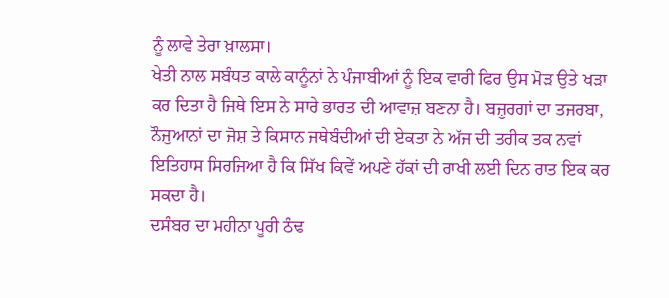ਨੂੰ ਲਾਵੇ ਤੇਰਾ ਖ਼ਾਲਸਾ।
ਖੇਤੀ ਨਾਲ ਸਬੰਧਤ ਕਾਲੇ ਕਾਨੂੰਨਾਂ ਨੇ ਪੰਜਾਬੀਆਂ ਨੂੰ ਇਕ ਵਾਰੀ ਫਿਰ ਉਸ ਮੋੜ ਉਤੇ ਖੜਾ ਕਰ ਦਿਤਾ ਹੈ ਜਿਥੇ ਇਸ ਨੇ ਸਾਰੇ ਭਾਰਤ ਦੀ ਆਵਾਜ਼ ਬਣਨਾ ਹੈ। ਬਜ਼ੁਰਗਾਂ ਦਾ ਤਜਰਬਾ, ਨੌਜੁਆਨਾਂ ਦਾ ਜੋਸ਼ ਤੇ ਕਿਸਾਨ ਜਥੇਬੰਦੀਆਂ ਦੀ ਏਕਤਾ ਨੇ ਅੱਜ ਦੀ ਤਰੀਕ ਤਕ ਨਵਾਂ ਇਤਿਹਾਸ ਸਿਰਜਿਆ ਹੈ ਕਿ ਸਿੱਖ ਕਿਵੇਂ ਅਪਣੇ ਹੱਕਾਂ ਦੀ ਰਾਖੀ ਲਈ ਦਿਨ ਰਾਤ ਇਕ ਕਰ ਸਕਦਾ ਹੈ।
ਦਸੰਬਰ ਦਾ ਮਹੀਨਾ ਪੂਰੀ ਠੰਢ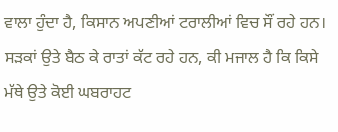ਵਾਲਾ ਹੁੰਦਾ ਹੈ, ਕਿਸਾਨ ਅਪਣੀਆਂ ਟਰਾਲੀਆਂ ਵਿਚ ਸੌਂ ਰਹੇ ਹਨ। ਸੜਕਾਂ ਉਤੇ ਬੈਠ ਕੇ ਰਾਤਾਂ ਕੱਟ ਰਹੇ ਹਨ, ਕੀ ਮਜਾਲ ਹੈ ਕਿ ਕਿਸੇ ਮੱਥੇ ਉਤੇ ਕੋਈ ਘਬਰਾਹਟ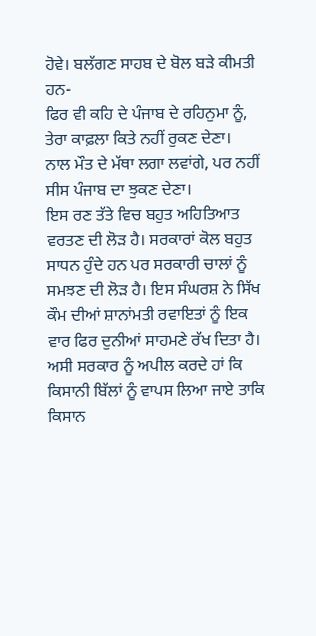ਹੋਵੇ। ਬਲੱਗਣ ਸਾਹਬ ਦੇ ਬੋਲ ਬੜੇ ਕੀਮਤੀ ਹਨ-
ਫਿਰ ਵੀ ਕਹਿ ਦੇ ਪੰਜਾਬ ਦੇ ਰਹਿਨੁਮਾ ਨੂੰ, ਤੇਰਾ ਕਾਫ਼ਲਾ ਕਿਤੇ ਨਹੀਂ ਰੁਕਣ ਦੇਣਾ।
ਨਾਲ ਮੌਤ ਦੇ ਮੱਥਾ ਲਗਾ ਲਵਾਂਗੇ, ਪਰ ਨਹੀਂ ਸੀਸ ਪੰਜਾਬ ਦਾ ਝੁਕਣ ਦੇਣਾ।
ਇਸ ਰਣ ਤੱਤੇ ਵਿਚ ਬਹੁਤ ਅਹਿਤਿਆਤ ਵਰਤਣ ਦੀ ਲੋੜ ਹੈ। ਸਰਕਾਰਾਂ ਕੋਲ ਬਹੁਤ ਸਾਧਨ ਹੁੰਦੇ ਹਨ ਪਰ ਸਰਕਾਰੀ ਚਾਲਾਂ ਨੂੰ ਸਮਝਣ ਦੀ ਲੋੜ ਹੈ। ਇਸ ਸੰਘਰਸ਼ ਨੇ ਸਿੱਖ ਕੌਮ ਦੀਆਂ ਸ਼ਾਨਾਂਮਤੀ ਰਵਾਇਤਾਂ ਨੂੰ ਇਕ ਵਾਰ ਫਿਰ ਦੁਨੀਆਂ ਸਾਹਮਣੇ ਰੱਖ ਦਿਤਾ ਹੈ। ਅਸੀ ਸਰਕਾਰ ਨੂੰ ਅਪੀਲ ਕਰਦੇ ਹਾਂ ਕਿ ਕਿਸਾਨੀ ਬਿੱਲਾਂ ਨੂੰ ਵਾਪਸ ਲਿਆ ਜਾਏ ਤਾਕਿ ਕਿਸਾਨ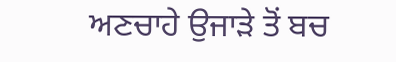ਅਣਚਾਹੇ ਉਜਾੜੇ ਤੋਂ ਬਚ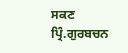ਸਕਣ
ਪ੍ਰਿੰ.ਗੁਰਬਚਨ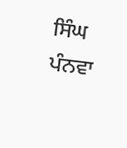ਸਿੰਘ ਪੰਨਵਾ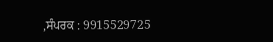,ਸੰਪਰਕ : 9915529725